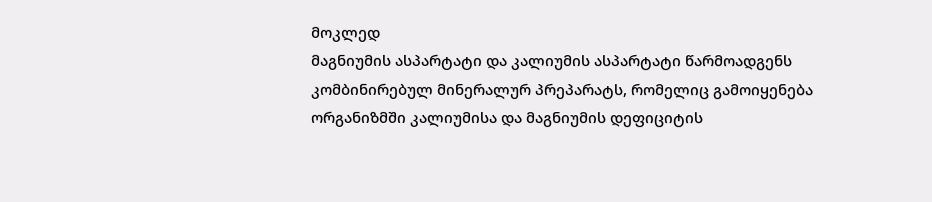მოკლედ
მაგნიუმის ასპარტატი და კალიუმის ასპარტატი წარმოადგენს კომბინირებულ მინერალურ პრეპარატს, რომელიც გამოიყენება ორგანიზმში კალიუმისა და მაგნიუმის დეფიციტის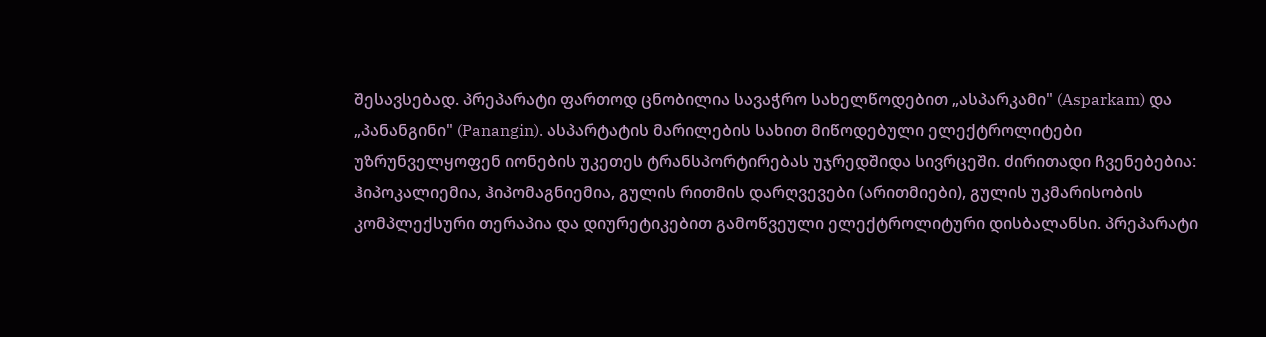შესავსებად. პრეპარატი ფართოდ ცნობილია სავაჭრო სახელწოდებით „ასპარკამი" (Asparkam) და „პანანგინი" (Panangin). ასპარტატის მარილების სახით მიწოდებული ელექტროლიტები უზრუნველყოფენ იონების უკეთეს ტრანსპორტირებას უჯრედშიდა სივრცეში. ძირითადი ჩვენებებია: ჰიპოკალიემია, ჰიპომაგნიემია, გულის რითმის დარღვევები (არითმიები), გულის უკმარისობის კომპლექსური თერაპია და დიურეტიკებით გამოწვეული ელექტროლიტური დისბალანსი. პრეპარატი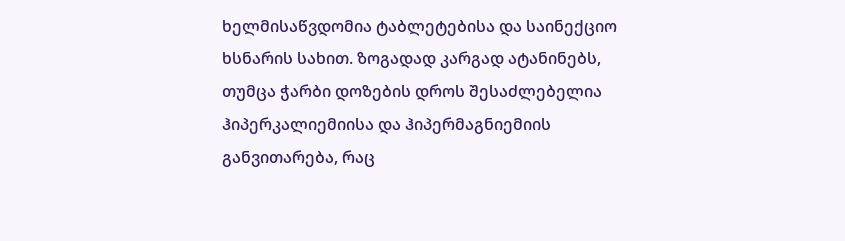ხელმისაწვდომია ტაბლეტებისა და საინექციო ხსნარის სახით. ზოგადად კარგად ატანინებს, თუმცა ჭარბი დოზების დროს შესაძლებელია ჰიპერკალიემიისა და ჰიპერმაგნიემიის განვითარება, რაც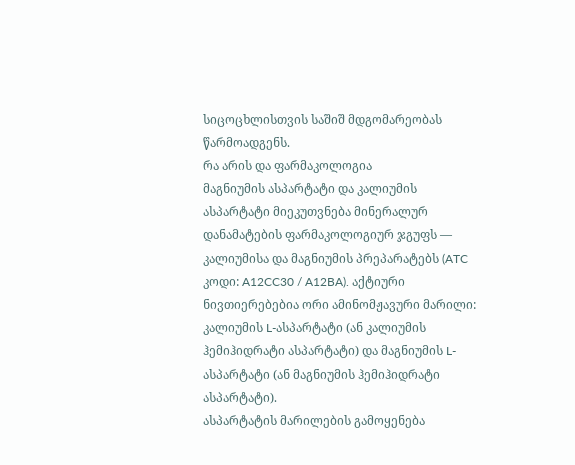სიცოცხლისთვის საშიშ მდგომარეობას წარმოადგენს.
რა არის და ფარმაკოლოგია
მაგნიუმის ასპარტატი და კალიუმის ასპარტატი მიეკუთვნება მინერალურ დანამატების ფარმაკოლოგიურ ჯგუფს — კალიუმისა და მაგნიუმის პრეპარატებს (ATC კოდი: A12CC30 / A12BA). აქტიური ნივთიერებებია ორი ამინომჟავური მარილი: კალიუმის L-ასპარტატი (ან კალიუმის ჰემიჰიდრატი ასპარტატი) და მაგნიუმის L-ასპარტატი (ან მაგნიუმის ჰემიჰიდრატი ასპარტატი).
ასპარტატის მარილების გამოყენება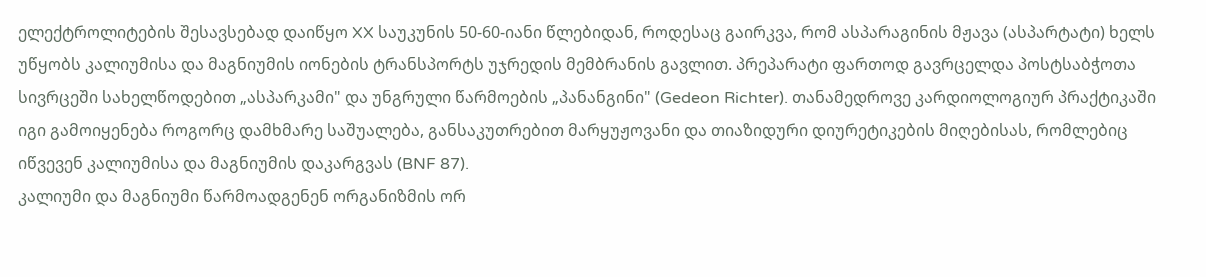ელექტროლიტების შესავსებად დაიწყო XX საუკუნის 50-60-იანი წლებიდან, როდესაც გაირკვა, რომ ასპარაგინის მჟავა (ასპარტატი) ხელს უწყობს კალიუმისა და მაგნიუმის იონების ტრანსპორტს უჯრედის მემბრანის გავლით. პრეპარატი ფართოდ გავრცელდა პოსტსაბჭოთა სივრცეში სახელწოდებით „ასპარკამი" და უნგრული წარმოების „პანანგინი" (Gedeon Richter). თანამედროვე კარდიოლოგიურ პრაქტიკაში იგი გამოიყენება როგორც დამხმარე საშუალება, განსაკუთრებით მარყუჟოვანი და თიაზიდური დიურეტიკების მიღებისას, რომლებიც იწვევენ კალიუმისა და მაგნიუმის დაკარგვას (BNF 87).
კალიუმი და მაგნიუმი წარმოადგენენ ორგანიზმის ორ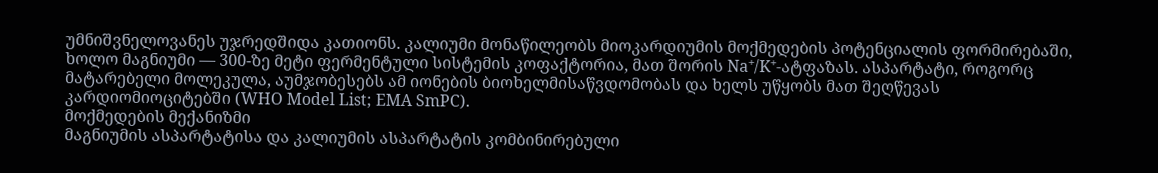უმნიშვნელოვანეს უჯრედშიდა კათიონს. კალიუმი მონაწილეობს მიოკარდიუმის მოქმედების პოტენციალის ფორმირებაში, ხოლო მაგნიუმი — 300-ზე მეტი ფერმენტული სისტემის კოფაქტორია, მათ შორის Na⁺/K⁺-ატფაზას. ასპარტატი, როგორც მატარებელი მოლეკულა, აუმჯობესებს ამ იონების ბიოხელმისაწვდომობას და ხელს უწყობს მათ შეღწევას კარდიომიოციტებში (WHO Model List; EMA SmPC).
მოქმედების მექანიზმი
მაგნიუმის ასპარტატისა და კალიუმის ასპარტატის კომბინირებული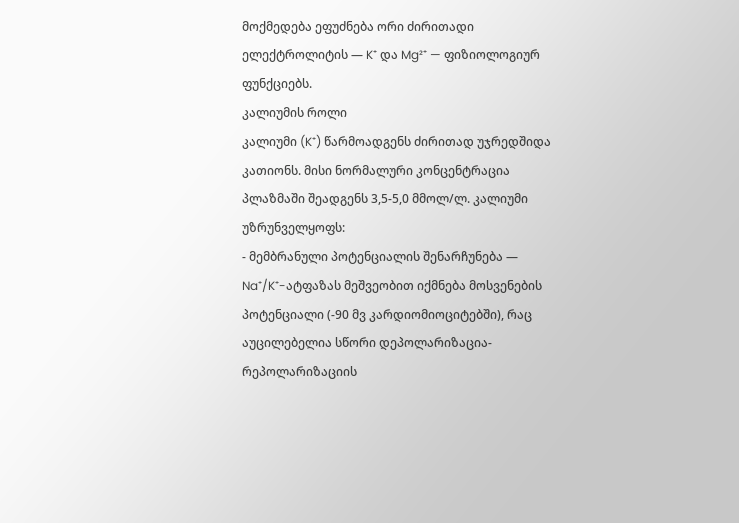მოქმედება ეფუძნება ორი ძირითადი ელექტროლიტის — K⁺ და Mg²⁺ — ფიზიოლოგიურ ფუნქციებს.
კალიუმის როლი
კალიუმი (K⁺) წარმოადგენს ძირითად უჯრედშიდა კათიონს. მისი ნორმალური კონცენტრაცია პლაზმაში შეადგენს 3,5-5,0 მმოლ/ლ. კალიუმი უზრუნველყოფს:
- მემბრანული პოტენციალის შენარჩუნება — Na⁺/K⁺-ატფაზას მეშვეობით იქმნება მოსვენების პოტენციალი (-90 მვ კარდიომიოციტებში), რაც აუცილებელია სწორი დეპოლარიზაცია-რეპოლარიზაციის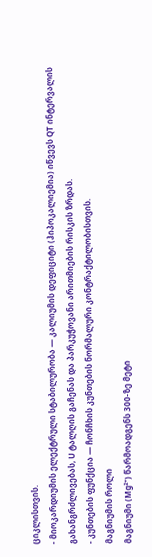ციკლისთვის.
- მიოკარდიუმის ელექტრული სტაბილურობა — კალიუმის დეფიციტი (ჰიპოკალიემია) იწვევს QT ინტერვალის გახანგრძლივებას, U ტალღის გაჩენას და პარკუჭოვანი არითმიების რისკის ზრდას.
- კუნთების ფუნქცია — ჩონჩხის კუნთების ნორმალური კონტრაქტილობისთვის.
მაგნიუმის როლი
მაგნიუმი (Mg²⁺) წარმოადგენს 300-ზე მეტი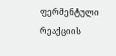ფერმენტული რეაქციის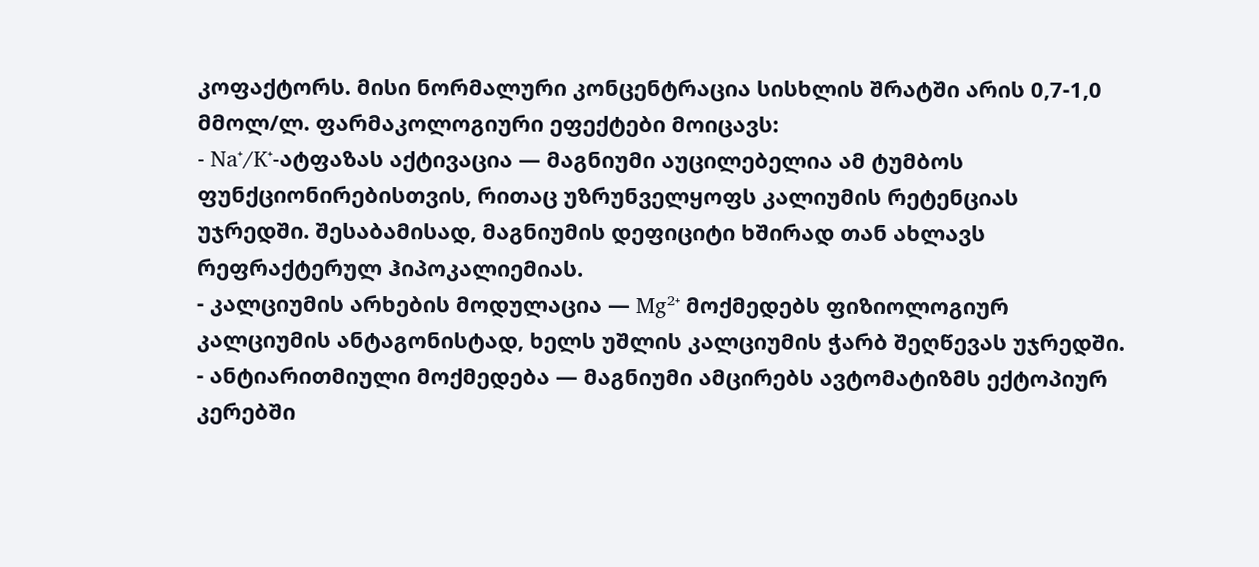კოფაქტორს. მისი ნორმალური კონცენტრაცია სისხლის შრატში არის 0,7-1,0 მმოლ/ლ. ფარმაკოლოგიური ეფექტები მოიცავს:
- Na⁺/K⁺-ატფაზას აქტივაცია — მაგნიუმი აუცილებელია ამ ტუმბოს ფუნქციონირებისთვის, რითაც უზრუნველყოფს კალიუმის რეტენციას უჯრედში. შესაბამისად, მაგნიუმის დეფიციტი ხშირად თან ახლავს რეფრაქტერულ ჰიპოკალიემიას.
- კალციუმის არხების მოდულაცია — Mg²⁺ მოქმედებს ფიზიოლოგიურ კალციუმის ანტაგონისტად, ხელს უშლის კალციუმის ჭარბ შეღწევას უჯრედში.
- ანტიარითმიული მოქმედება — მაგნიუმი ამცირებს ავტომატიზმს ექტოპიურ კერებში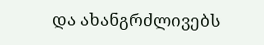და ახანგრძლივებს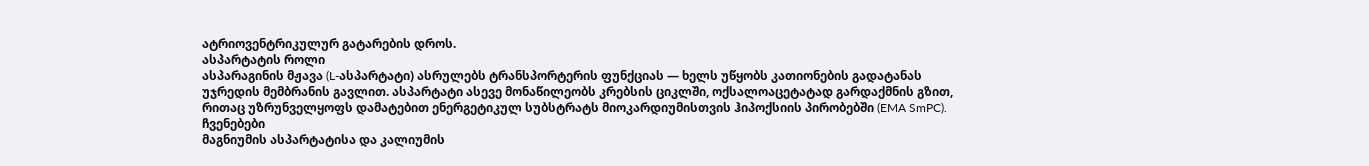ატრიოვენტრიკულურ გატარების დროს.
ასპარტატის როლი
ასპარაგინის მჟავა (L-ასპარტატი) ასრულებს ტრანსპორტერის ფუნქციას — ხელს უწყობს კათიონების გადატანას უჯრედის მემბრანის გავლით. ასპარტატი ასევე მონაწილეობს კრებსის ციკლში, ოქსალოაცეტატად გარდაქმნის გზით, რითაც უზრუნველყოფს დამატებით ენერგეტიკულ სუბსტრატს მიოკარდიუმისთვის ჰიპოქსიის პირობებში (EMA SmPC).
ჩვენებები
მაგნიუმის ასპარტატისა და კალიუმის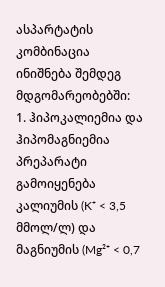ასპარტატის კომბინაცია ინიშნება შემდეგ მდგომარეობებში:
1. ჰიპოკალიემია და ჰიპომაგნიემია
პრეპარატი გამოიყენება კალიუმის (K⁺ < 3,5 მმოლ/ლ) და მაგნიუმის (Mg²⁺ < 0,7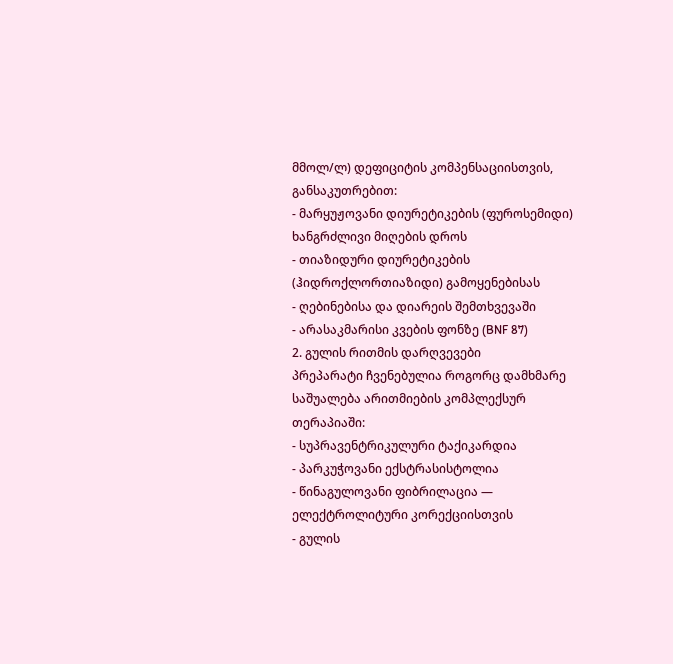მმოლ/ლ) დეფიციტის კომპენსაციისთვის, განსაკუთრებით:
- მარყუჟოვანი დიურეტიკების (ფუროსემიდი) ხანგრძლივი მიღების დროს
- თიაზიდური დიურეტიკების (ჰიდროქლორთიაზიდი) გამოყენებისას
- ღებინებისა და დიარეის შემთხვევაში
- არასაკმარისი კვების ფონზე (BNF 87)
2. გულის რითმის დარღვევები
პრეპარატი ჩვენებულია როგორც დამხმარე საშუალება არითმიების კომპლექსურ თერაპიაში:
- სუპრავენტრიკულური ტაქიკარდია
- პარკუჭოვანი ექსტრასისტოლია
- წინაგულოვანი ფიბრილაცია — ელექტროლიტური კორექციისთვის
- გულის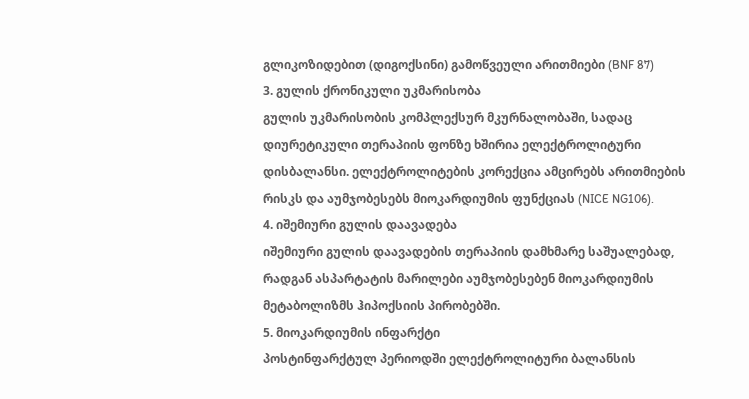გლიკოზიდებით (დიგოქსინი) გამოწვეული არითმიები (BNF 87)
3. გულის ქრონიკული უკმარისობა
გულის უკმარისობის კომპლექსურ მკურნალობაში, სადაც დიურეტიკული თერაპიის ფონზე ხშირია ელექტროლიტური დისბალანსი. ელექტროლიტების კორექცია ამცირებს არითმიების რისკს და აუმჯობესებს მიოკარდიუმის ფუნქციას (NICE NG106).
4. იშემიური გულის დაავადება
იშემიური გულის დაავადების თერაპიის დამხმარე საშუალებად, რადგან ასპარტატის მარილები აუმჯობესებენ მიოკარდიუმის მეტაბოლიზმს ჰიპოქსიის პირობებში.
5. მიოკარდიუმის ინფარქტი
პოსტინფარქტულ პერიოდში ელექტროლიტური ბალანსის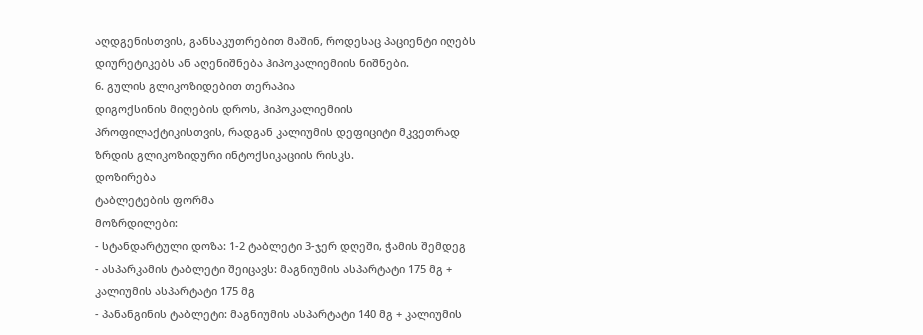აღდგენისთვის, განსაკუთრებით მაშინ, როდესაც პაციენტი იღებს დიურეტიკებს ან აღენიშნება ჰიპოკალიემიის ნიშნები.
6. გულის გლიკოზიდებით თერაპია
დიგოქსინის მიღების დროს, ჰიპოკალიემიის პროფილაქტიკისთვის, რადგან კალიუმის დეფიციტი მკვეთრად ზრდის გლიკოზიდური ინტოქსიკაციის რისკს.
დოზირება
ტაბლეტების ფორმა
მოზრდილები:
- სტანდარტული დოზა: 1-2 ტაბლეტი 3-ჯერ დღეში, ჭამის შემდეგ
- ასპარკამის ტაბლეტი შეიცავს: მაგნიუმის ასპარტატი 175 მგ + კალიუმის ასპარტატი 175 მგ
- პანანგინის ტაბლეტი: მაგნიუმის ასპარტატი 140 მგ + კალიუმის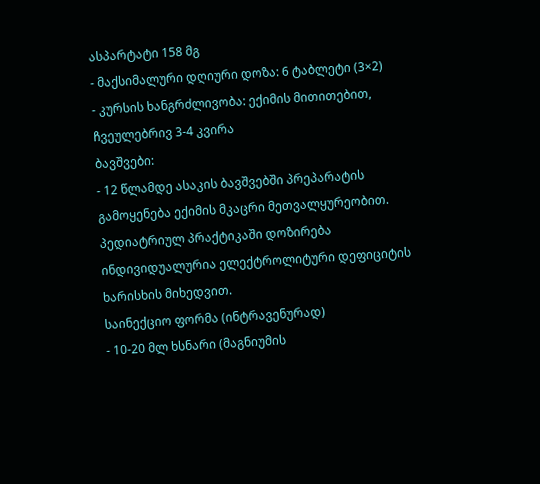ასპარტატი 158 მგ
- მაქსიმალური დღიური დოზა: 6 ტაბლეტი (3×2)
- კურსის ხანგრძლივობა: ექიმის მითითებით, ჩვეულებრივ 3-4 კვირა
ბავშვები:
- 12 წლამდე ასაკის ბავშვებში პრეპარატის გამოყენება ექიმის მკაცრი მეთვალყურეობით. პედიატრიულ პრაქტიკაში დოზირება ინდივიდუალურია ელექტროლიტური დეფიციტის ხარისხის მიხედვით.
საინექციო ფორმა (ინტრავენურად)
- 10-20 მლ ხსნარი (მაგნიუმის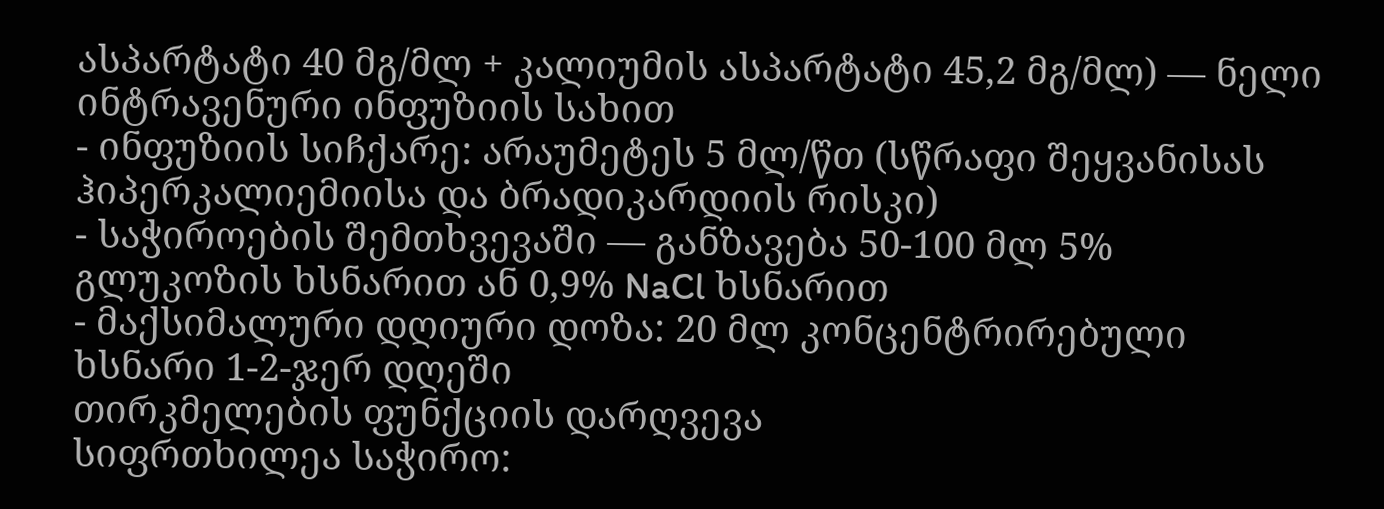ასპარტატი 40 მგ/მლ + კალიუმის ასპარტატი 45,2 მგ/მლ) — ნელი ინტრავენური ინფუზიის სახით
- ინფუზიის სიჩქარე: არაუმეტეს 5 მლ/წთ (სწრაფი შეყვანისას ჰიპერკალიემიისა და ბრადიკარდიის რისკი)
- საჭიროების შემთხვევაში — განზავება 50-100 მლ 5% გლუკოზის ხსნარით ან 0,9% NaCl ხსნარით
- მაქსიმალური დღიური დოზა: 20 მლ კონცენტრირებული ხსნარი 1-2-ჯერ დღეში
თირკმელების ფუნქციის დარღვევა
სიფრთხილეა საჭირო: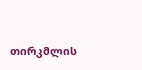თირკმლის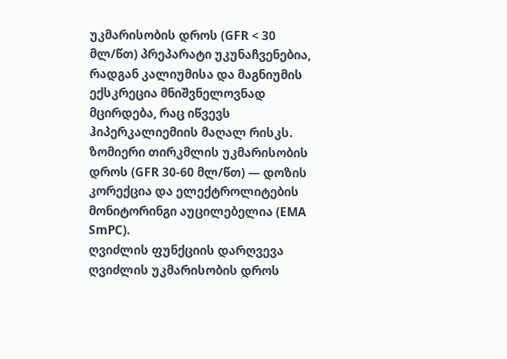უკმარისობის დროს (GFR < 30 მლ/წთ) პრეპარატი უკუნაჩვენებია, რადგან კალიუმისა და მაგნიუმის ექსკრეცია მნიშვნელოვნად მცირდება, რაც იწვევს ჰიპერკალიემიის მაღალ რისკს. ზომიერი თირკმლის უკმარისობის დროს (GFR 30-60 მლ/წთ) — დოზის კორექცია და ელექტროლიტების მონიტორინგი აუცილებელია (EMA SmPC).
ღვიძლის ფუნქციის დარღვევა
ღვიძლის უკმარისობის დროს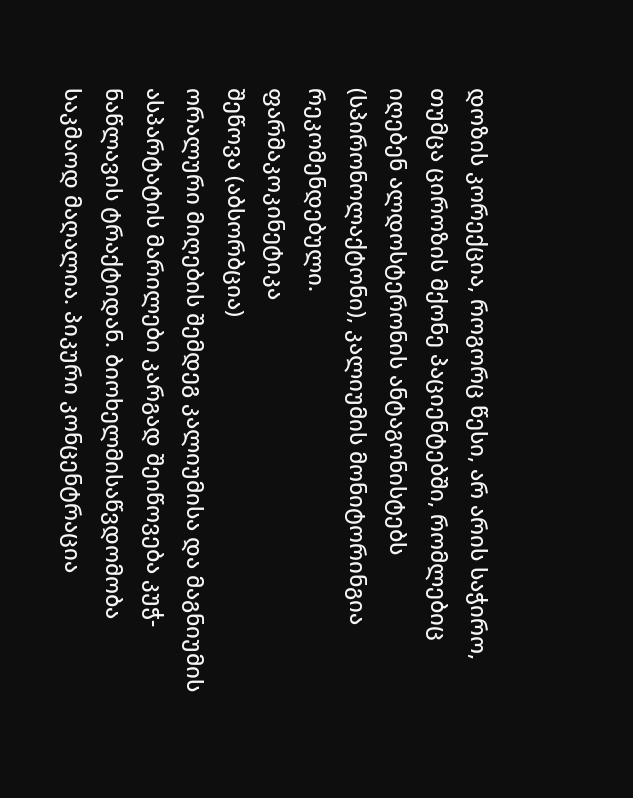დოზის კორექცია, როგორც წესი, არ არის საჭირო, თუმცა ციროზის მქონე პაციენტებში, რომლებიც იღებენ ალდოსტერონის ანტაგონისტებს (სპირონოლაქტონი), კალიუმის მონიტორინგია რეკომენდებული.
ფარმაკოკინეტიკა
შეწოვა (აბსორბცია)
ორალური მიღების შემდეგ კალიუმისა და მაგნიუმის ასპარტატის მარილები კარგად შეიწოვება კუჭ-ნაწლავის ტრაქტიდან. ბიოხელმისაწვდომობა საკმაოდ მაღალია. პიკური კონცენტრაცია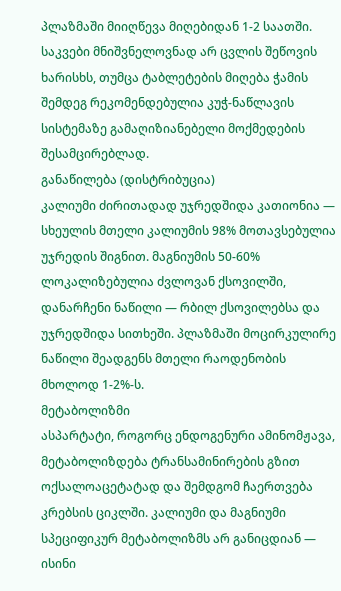პლაზმაში მიიღწევა მიღებიდან 1-2 საათში. საკვები მნიშვნელოვნად არ ცვლის შეწოვის ხარისხს, თუმცა ტაბლეტების მიღება ჭამის შემდეგ რეკომენდებულია კუჭ-ნაწლავის სისტემაზე გამაღიზიანებელი მოქმედების შესამცირებლად.
განაწილება (დისტრიბუცია)
კალიუმი ძირითადად უჯრედშიდა კათიონია — სხეულის მთელი კალიუმის 98% მოთავსებულია უჯრედის შიგნით. მაგნიუმის 50-60% ლოკალიზებულია ძვლოვან ქსოვილში, დანარჩენი ნაწილი — რბილ ქსოვილებსა და უჯრედშიდა სითხეში. პლაზმაში მოცირკულირე ნაწილი შეადგენს მთელი რაოდენობის მხოლოდ 1-2%-ს.
მეტაბოლიზმი
ასპარტატი, როგორც ენდოგენური ამინომჟავა, მეტაბოლიზდება ტრანსამინირების გზით ოქსალოაცეტატად და შემდგომ ჩაერთვება კრებსის ციკლში. კალიუმი და მაგნიუმი სპეციფიკურ მეტაბოლიზმს არ განიცდიან — ისინი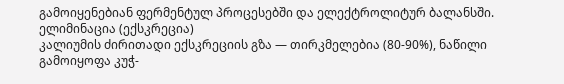გამოიყენებიან ფერმენტულ პროცესებში და ელექტროლიტურ ბალანსში.
ელიმინაცია (ექსკრეცია)
კალიუმის ძირითადი ექსკრეციის გზა — თირკმელებია (80-90%), ნაწილი გამოიყოფა კუჭ-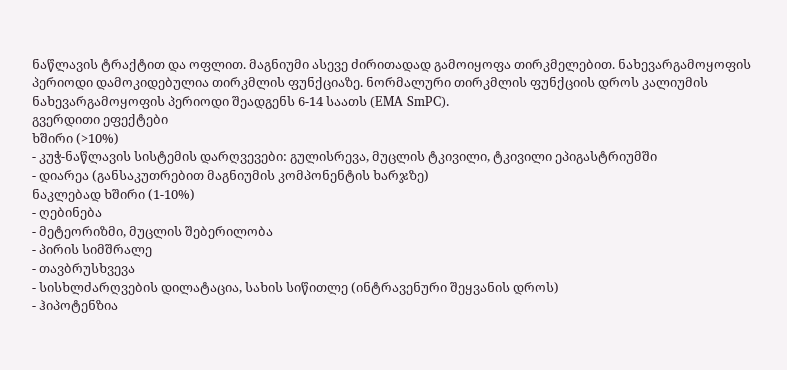ნაწლავის ტრაქტით და ოფლით. მაგნიუმი ასევე ძირითადად გამოიყოფა თირკმელებით. ნახევარგამოყოფის პერიოდი დამოკიდებულია თირკმლის ფუნქციაზე. ნორმალური თირკმლის ფუნქციის დროს კალიუმის ნახევარგამოყოფის პერიოდი შეადგენს 6-14 საათს (EMA SmPC).
გვერდითი ეფექტები
ხშირი (>10%)
- კუჭ-ნაწლავის სისტემის დარღვევები: გულისრევა, მუცლის ტკივილი, ტკივილი ეპიგასტრიუმში
- დიარეა (განსაკუთრებით მაგნიუმის კომპონენტის ხარჯზე)
ნაკლებად ხშირი (1-10%)
- ღებინება
- მეტეორიზმი, მუცლის შებერილობა
- პირის სიმშრალე
- თავბრუსხვევა
- სისხლძარღვების დილატაცია, სახის სიწითლე (ინტრავენური შეყვანის დროს)
- ჰიპოტენზია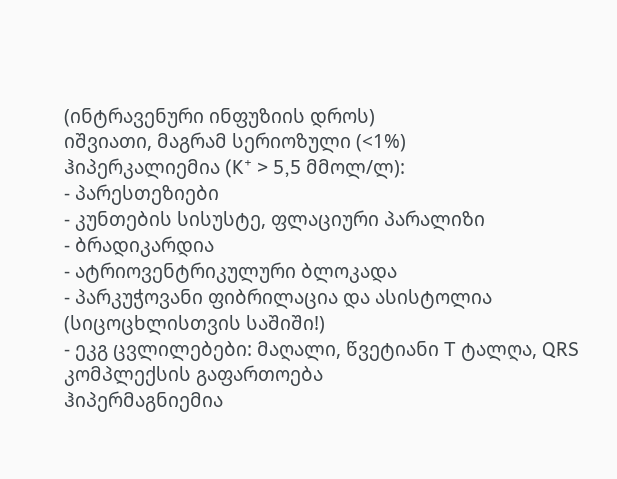(ინტრავენური ინფუზიის დროს)
იშვიათი, მაგრამ სერიოზული (<1%)
ჰიპერკალიემია (K⁺ > 5,5 მმოლ/ლ):
- პარესთეზიები
- კუნთების სისუსტე, ფლაციური პარალიზი
- ბრადიკარდია
- ატრიოვენტრიკულური ბლოკადა
- პარკუჭოვანი ფიბრილაცია და ასისტოლია (სიცოცხლისთვის საშიში!)
- ეკგ ცვლილებები: მაღალი, წვეტიანი T ტალღა, QRS კომპლექსის გაფართოება
ჰიპერმაგნიემია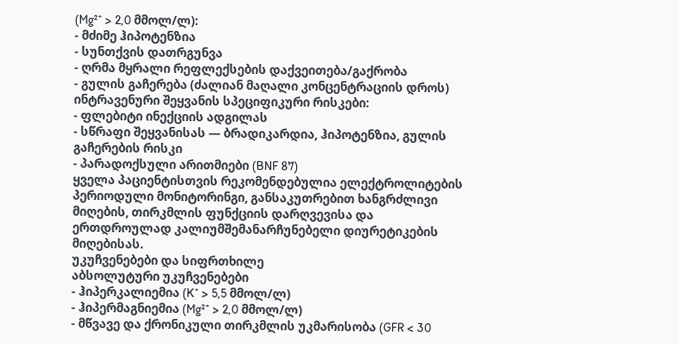(Mg²⁺ > 2,0 მმოლ/ლ):
- მძიმე ჰიპოტენზია
- სუნთქვის დათრგუნვა
- ღრმა მყრალი რეფლექსების დაქვეითება/გაქრობა
- გულის გაჩერება (ძალიან მაღალი კონცენტრაციის დროს)
ინტრავენური შეყვანის სპეციფიკური რისკები:
- ფლებიტი ინექციის ადგილას
- სწრაფი შეყვანისას — ბრადიკარდია, ჰიპოტენზია, გულის გაჩერების რისკი
- პარადოქსული არითმიები (BNF 87)
ყველა პაციენტისთვის რეკომენდებულია ელექტროლიტების პერიოდული მონიტორინგი, განსაკუთრებით ხანგრძლივი მიღების, თირკმლის ფუნქციის დარღვევისა და ერთდროულად კალიუმშემანარჩუნებელი დიურეტიკების მიღებისას.
უკუჩვენებები და სიფრთხილე
აბსოლუტური უკუჩვენებები
- ჰიპერკალიემია (K⁺ > 5,5 მმოლ/ლ)
- ჰიპერმაგნიემია (Mg²⁺ > 2,0 მმოლ/ლ)
- მწვავე და ქრონიკული თირკმლის უკმარისობა (GFR < 30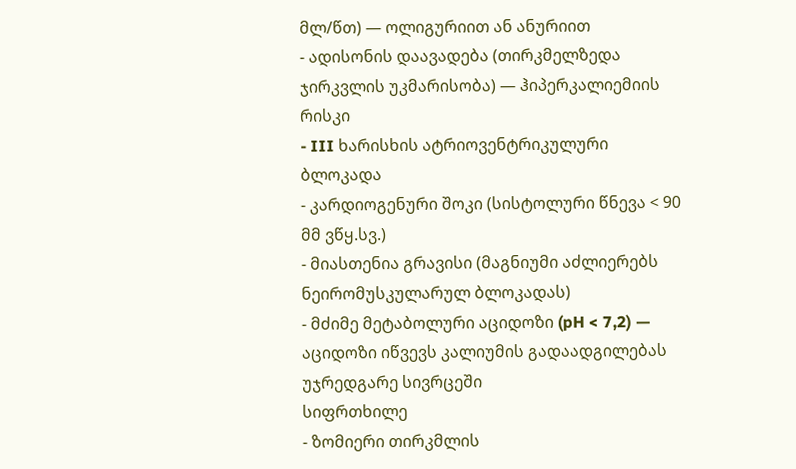მლ/წთ) — ოლიგურიით ან ანურიით
- ადისონის დაავადება (თირკმელზედა ჯირკვლის უკმარისობა) — ჰიპერკალიემიის რისკი
- III ხარისხის ატრიოვენტრიკულური ბლოკადა
- კარდიოგენური შოკი (სისტოლური წნევა < 90 მმ ვწყ.სვ.)
- მიასთენია გრავისი (მაგნიუმი აძლიერებს ნეირომუსკულარულ ბლოკადას)
- მძიმე მეტაბოლური აციდოზი (pH < 7,2) — აციდოზი იწვევს კალიუმის გადაადგილებას უჯრედგარე სივრცეში
სიფრთხილე
- ზომიერი თირკმლის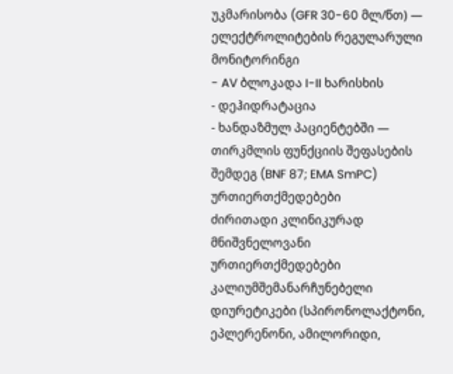უკმარისობა (GFR 30-60 მლ/წთ) — ელექტროლიტების რეგულარული მონიტორინგი
- AV ბლოკადა I-II ხარისხის
- დეჰიდრატაცია
- ხანდაზმულ პაციენტებში — თირკმლის ფუნქციის შეფასების შემდეგ (BNF 87; EMA SmPC)
ურთიერთქმედებები
ძირითადი კლინიკურად მნიშვნელოვანი ურთიერთქმედებები
კალიუმშემანარჩუნებელი დიურეტიკები (სპირონოლაქტონი, ეპლერენონი, ამილორიდი,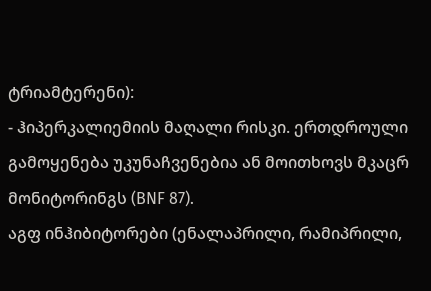ტრიამტერენი):
- ჰიპერკალიემიის მაღალი რისკი. ერთდროული გამოყენება უკუნაჩვენებია ან მოითხოვს მკაცრ მონიტორინგს (BNF 87).
აგფ ინჰიბიტორები (ენალაპრილი, რამიპრილი,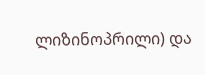ლიზინოპრილი) და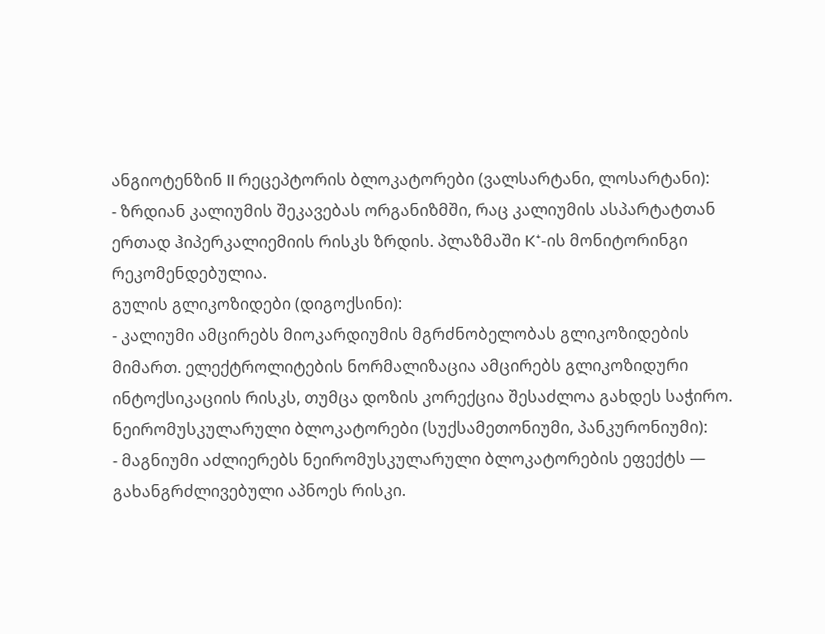ანგიოტენზინ II რეცეპტორის ბლოკატორები (ვალსარტანი, ლოსარტანი):
- ზრდიან კალიუმის შეკავებას ორგანიზმში, რაც კალიუმის ასპარტატთან ერთად ჰიპერკალიემიის რისკს ზრდის. პლაზმაში K⁺-ის მონიტორინგი რეკომენდებულია.
გულის გლიკოზიდები (დიგოქსინი):
- კალიუმი ამცირებს მიოკარდიუმის მგრძნობელობას გლიკოზიდების მიმართ. ელექტროლიტების ნორმალიზაცია ამცირებს გლიკოზიდური ინტოქსიკაციის რისკს, თუმცა დოზის კორექცია შესაძლოა გახდეს საჭირო.
ნეირომუსკულარული ბლოკატორები (სუქსამეთონიუმი, პანკურონიუმი):
- მაგნიუმი აძლიერებს ნეირომუსკულარული ბლოკატორების ეფექტს — გახანგრძლივებული აპნოეს რისკი.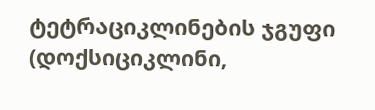ტეტრაციკლინების ჯგუფი (დოქსიციკლინი,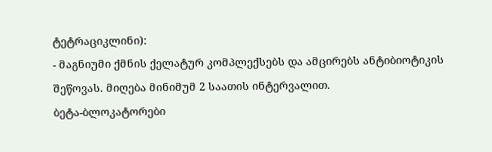ტეტრაციკლინი):
- მაგნიუმი ქმნის ქელატურ კომპლექსებს და ამცირებს ანტიბიოტიკის შეწოვას. მიღება მინიმუმ 2 საათის ინტერვალით.
ბეტა-ბლოკატორები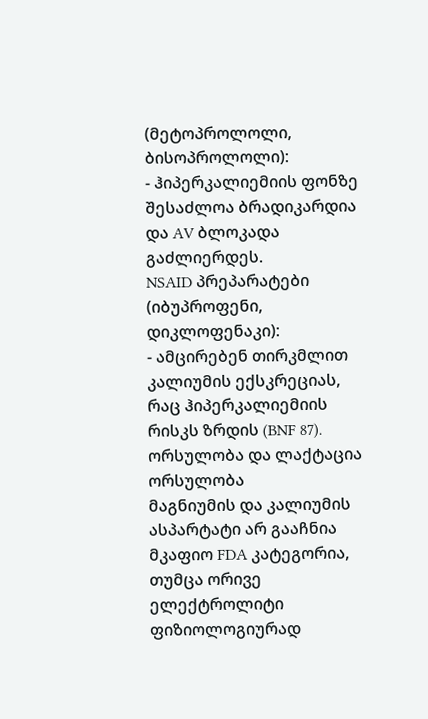(მეტოპროლოლი, ბისოპროლოლი):
- ჰიპერკალიემიის ფონზე შესაძლოა ბრადიკარდია და AV ბლოკადა გაძლიერდეს.
NSAID პრეპარატები (იბუპროფენი, დიკლოფენაკი):
- ამცირებენ თირკმლით კალიუმის ექსკრეციას, რაც ჰიპერკალიემიის რისკს ზრდის (BNF 87).
ორსულობა და ლაქტაცია
ორსულობა
მაგნიუმის და კალიუმის ასპარტატი არ გააჩნია მკაფიო FDA კატეგორია, თუმცა ორივე ელექტროლიტი ფიზიოლოგიურად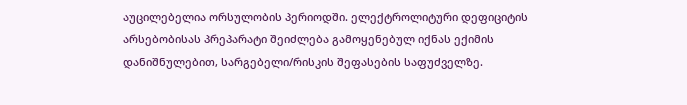აუცილებელია ორსულობის პერიოდში. ელექტროლიტური დეფიციტის არსებობისას პრეპარატი შეიძლება გამოყენებულ იქნას ექიმის დანიშნულებით, სარგებელი/რისკის შეფასების საფუძველზე.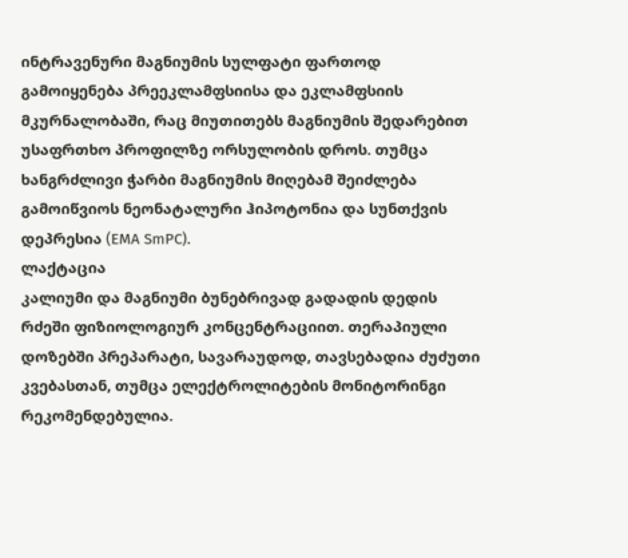ინტრავენური მაგნიუმის სულფატი ფართოდ გამოიყენება პრეეკლამფსიისა და ეკლამფსიის მკურნალობაში, რაც მიუთითებს მაგნიუმის შედარებით უსაფრთხო პროფილზე ორსულობის დროს. თუმცა ხანგრძლივი ჭარბი მაგნიუმის მიღებამ შეიძლება გამოიწვიოს ნეონატალური ჰიპოტონია და სუნთქვის დეპრესია (EMA SmPC).
ლაქტაცია
კალიუმი და მაგნიუმი ბუნებრივად გადადის დედის რძეში ფიზიოლოგიურ კონცენტრაციით. თერაპიული დოზებში პრეპარატი, სავარაუდოდ, თავსებადია ძუძუთი კვებასთან, თუმცა ელექტროლიტების მონიტორინგი რეკომენდებულია.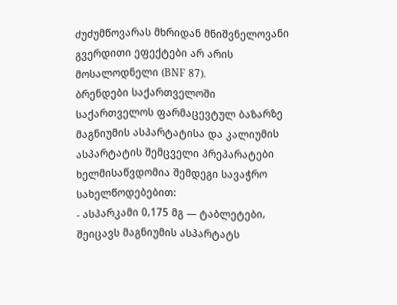ძუძუმწოვარას მხრიდან მნიშვნელოვანი გვერდითი ეფექტები არ არის მოსალოდნელი (BNF 87).
ბრენდები საქართველოში
საქართველოს ფარმაცევტულ ბაზარზე მაგნიუმის ასპარტატისა და კალიუმის ასპარტატის შემცველი პრეპარატები ხელმისაწვდომია შემდეგი სავაჭრო სახელწოდებებით:
- ასპარკამი 0,175 მგ — ტაბლეტები, შეიცავს მაგნიუმის ასპარტატს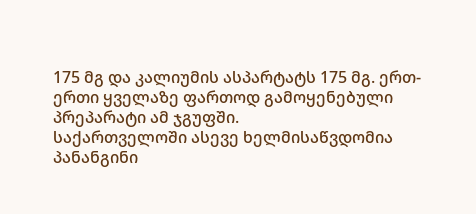175 მგ და კალიუმის ასპარტატს 175 მგ. ერთ-ერთი ყველაზე ფართოდ გამოყენებული პრეპარატი ამ ჯგუფში.
საქართველოში ასევე ხელმისაწვდომია პანანგინი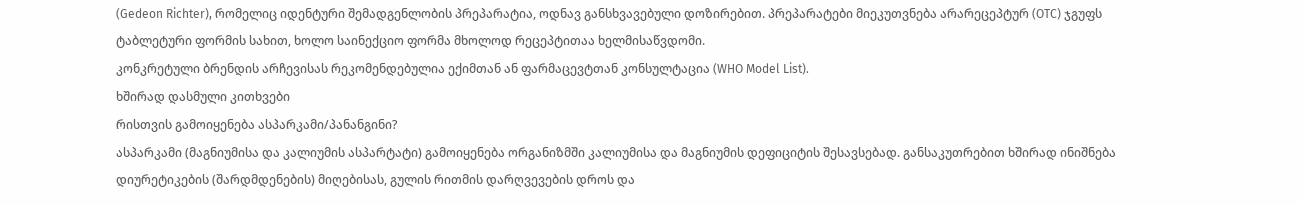(Gedeon Richter), რომელიც იდენტური შემადგენლობის პრეპარატია, ოდნავ განსხვავებული დოზირებით. პრეპარატები მიეკუთვნება არარეცეპტურ (OTC) ჯგუფს ტაბლეტური ფორმის სახით, ხოლო საინექციო ფორმა მხოლოდ რეცეპტითაა ხელმისაწვდომი.
კონკრეტული ბრენდის არჩევისას რეკომენდებულია ექიმთან ან ფარმაცევტთან კონსულტაცია (WHO Model List).
ხშირად დასმული კითხვები
რისთვის გამოიყენება ასპარკამი/პანანგინი?
ასპარკამი (მაგნიუმისა და კალიუმის ასპარტატი) გამოიყენება ორგანიზმში კალიუმისა და მაგნიუმის დეფიციტის შესავსებად. განსაკუთრებით ხშირად ინიშნება დიურეტიკების (შარდმდენების) მიღებისას, გულის რითმის დარღვევების დროს და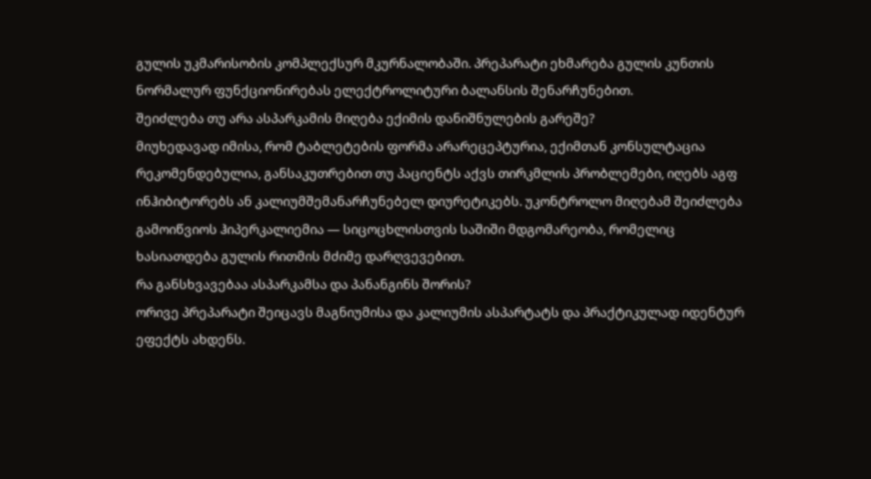გულის უკმარისობის კომპლექსურ მკურნალობაში. პრეპარატი ეხმარება გულის კუნთის ნორმალურ ფუნქციონირებას ელექტროლიტური ბალანსის შენარჩუნებით.
შეიძლება თუ არა ასპარკამის მიღება ექიმის დანიშნულების გარეშე?
მიუხედავად იმისა, რომ ტაბლეტების ფორმა არარეცეპტურია, ექიმთან კონსულტაცია რეკომენდებულია, განსაკუთრებით თუ პაციენტს აქვს თირკმლის პრობლემები, იღებს აგფ ინჰიბიტორებს ან კალიუმშემანარჩუნებელ დიურეტიკებს. უკონტროლო მიღებამ შეიძლება გამოიწვიოს ჰიპერკალიემია — სიცოცხლისთვის საშიში მდგომარეობა, რომელიც ხასიათდება გულის რითმის მძიმე დარღვევებით.
რა განსხვავებაა ასპარკამსა და პანანგინს შორის?
ორივე პრეპარატი შეიცავს მაგნიუმისა და კალიუმის ასპარტატს და პრაქტიკულად იდენტურ ეფექტს ახდენს.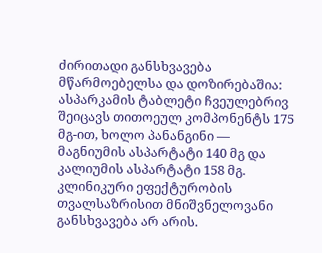ძირითადი განსხვავება მწარმოებელსა და დოზირებაშია: ასპარკამის ტაბლეტი ჩვეულებრივ შეიცავს თითოეულ კომპონენტს 175 მგ-ით, ხოლო პანანგინი — მაგნიუმის ასპარტატი 140 მგ და კალიუმის ასპარტატი 158 მგ. კლინიკური ეფექტურობის თვალსაზრისით მნიშვნელოვანი განსხვავება არ არის.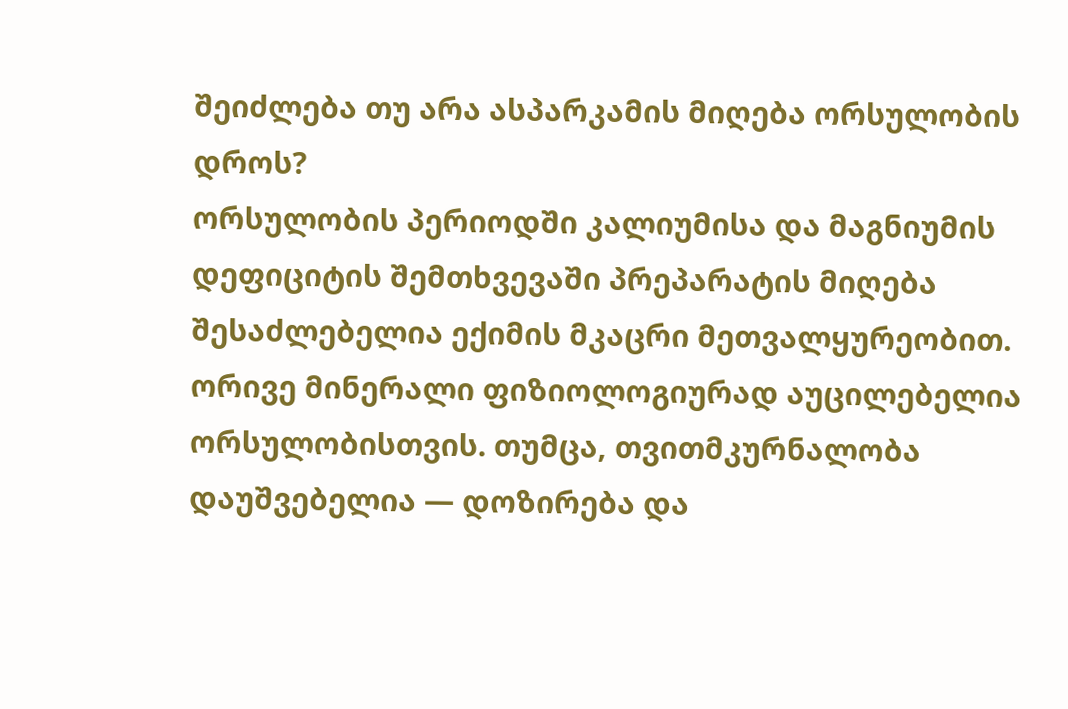შეიძლება თუ არა ასპარკამის მიღება ორსულობის დროს?
ორსულობის პერიოდში კალიუმისა და მაგნიუმის დეფიციტის შემთხვევაში პრეპარატის მიღება შესაძლებელია ექიმის მკაცრი მეთვალყურეობით. ორივე მინერალი ფიზიოლოგიურად აუცილებელია ორსულობისთვის. თუმცა, თვითმკურნალობა დაუშვებელია — დოზირება და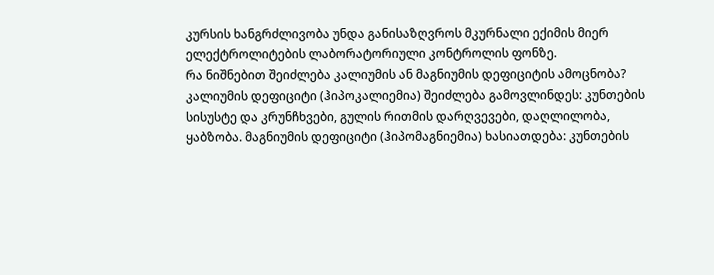კურსის ხანგრძლივობა უნდა განისაზღვროს მკურნალი ექიმის მიერ ელექტროლიტების ლაბორატორიული კონტროლის ფონზე.
რა ნიშნებით შეიძლება კალიუმის ან მაგნიუმის დეფიციტის ამოცნობა?
კალიუმის დეფიციტი (ჰიპოკალიემია) შეიძლება გამოვლინდეს: კუნთების სისუსტე და კრუნჩხვები, გულის რითმის დარღვევები, დაღლილობა, ყაბზობა. მაგნიუმის დეფიციტი (ჰიპომაგნიემია) ხასიათდება: კუნთების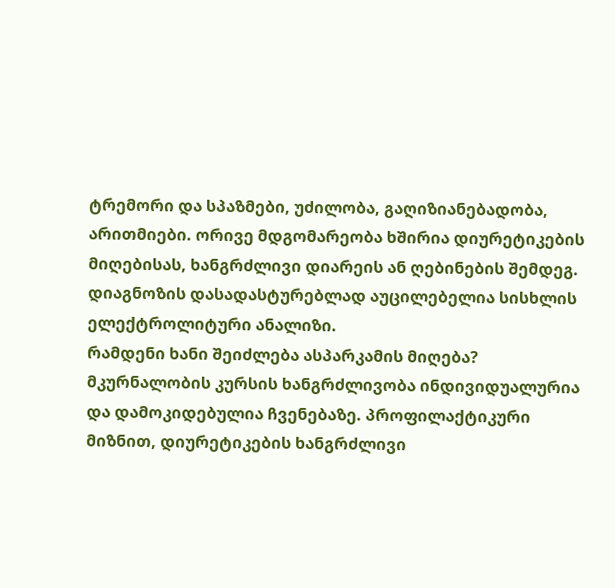ტრემორი და სპაზმები, უძილობა, გაღიზიანებადობა, არითმიები. ორივე მდგომარეობა ხშირია დიურეტიკების მიღებისას, ხანგრძლივი დიარეის ან ღებინების შემდეგ. დიაგნოზის დასადასტურებლად აუცილებელია სისხლის ელექტროლიტური ანალიზი.
რამდენი ხანი შეიძლება ასპარკამის მიღება?
მკურნალობის კურსის ხანგრძლივობა ინდივიდუალურია და დამოკიდებულია ჩვენებაზე. პროფილაქტიკური მიზნით, დიურეტიკების ხანგრძლივი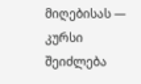მიღებისას — კურსი შეიძლება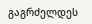გაგრძელდეს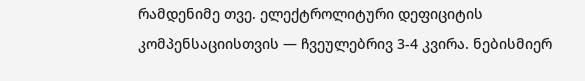რამდენიმე თვე. ელექტროლიტური დეფიციტის კომპენსაციისთვის — ჩვეულებრივ 3-4 კვირა. ნებისმიერ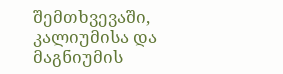შემთხვევაში, კალიუმისა და მაგნიუმის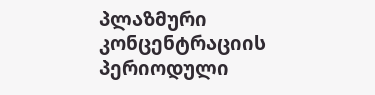პლაზმური კონცენტრაციის პერიოდული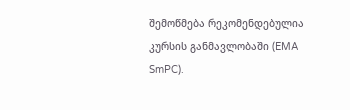შემოწმება რეკომენდებულია კურსის განმავლობაში (EMA SmPC).